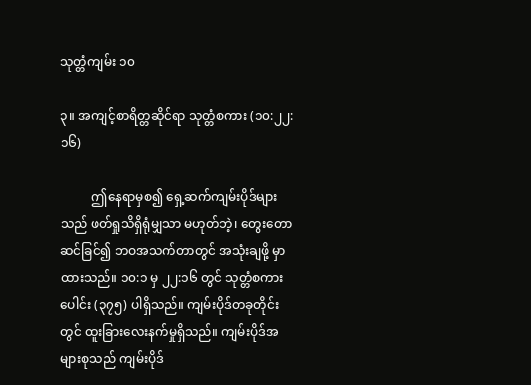သုတ္တံကျမ်း ၁၀

၃။ အကျင့်စာရိတ္တဆိုင်ရာ သုတ္တံစကား (၁၀:၂၂:၁၆)

          ဤနေရာမှစ၍ ရှေ့ဆက်ကျမ်းပိုဒ်များသည် ဖတ်ရှုသိရှိရုံမျှသာ မဟုတ်ဘဲ့၊ တွေးတောဆင်ခြင်၍ ဘဝအသက်တာတွင် အသုံးချဖို့ မှာထားသည်။ ၁၀:၁ မှ ၂၂:၁၆ တွင် သုတ္တံစကားပေါင်း (၃၇၅) ပါရှိသည်။ ကျမ်းပိုဒ်တခုတိုင်းတွင် ထူးခြားလေးနက်မှုရှိသည်။ ကျမ်းပိုဒ်အများစုသည် ကျမ်းပိုဒ်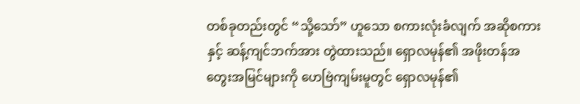တစ်ခုတည်းတွင် “သို့သော်” ဟူသော စကားလုံးခံလျက် အဆိုစကားနှင့် ဆန့်ကျင်ဘက်အား တွဲထားသည်။ ရှောလမုန်၏ အဖိုးတန်အတွေးအမြင်များကို ဟေဗြဲကျမ်းမူတွင် ရှောလမုန်၏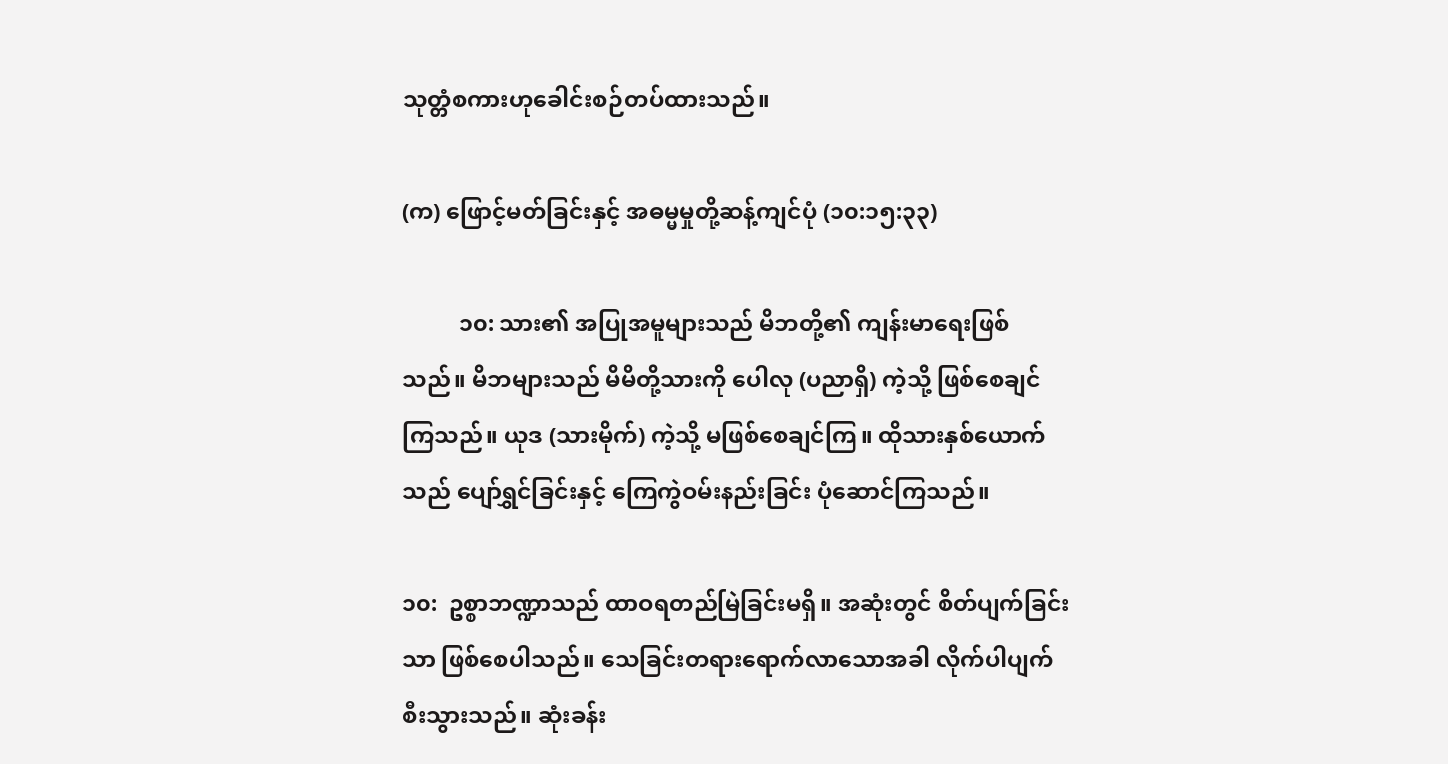သုတ္တံစကားဟုခေါင်းစဉ်တပ်ထားသည်။

(က) ဖြောင့်မတ်ခြင်းနှင့် အဓမ္မမှုတို့ဆန့်ကျင်ပုံ (၁၀:၁၅:၃၃)

          ၁၀: သား၏ အပြုအမူများသည် မိဘတို့၏ ကျန်းမာရေးဖြစ်သည်။ မိဘများသည် မိမိတို့သားကို ပေါလု (ပညာရှိ) ကဲ့သို့ ဖြစ်စေချင်ကြသည်။ ယုဒ (သားမိုက်) ကဲ့သို့ မဖြစ်စေချင်ကြ။ ထိုသားနှစ်ယောက်သည် ပျော်ရွှင်ခြင်းနှင့် ကြေကွဲဝမ်းနည်းခြင်း ပုံဆောင်ကြသည်။

၁၀:  ဥစ္စာဘဏ္ဍာသည် ထာဝရတည်မြဲခြင်းမရှိ။ အဆုံးတွင် စိတ်ပျက်ခြင်းသာ ဖြစ်စေပါသည်။ သေခြင်းတရားရောက်လာသောအခါ လိုက်ပါပျက်စီးသွားသည်။ ဆုံးခန်း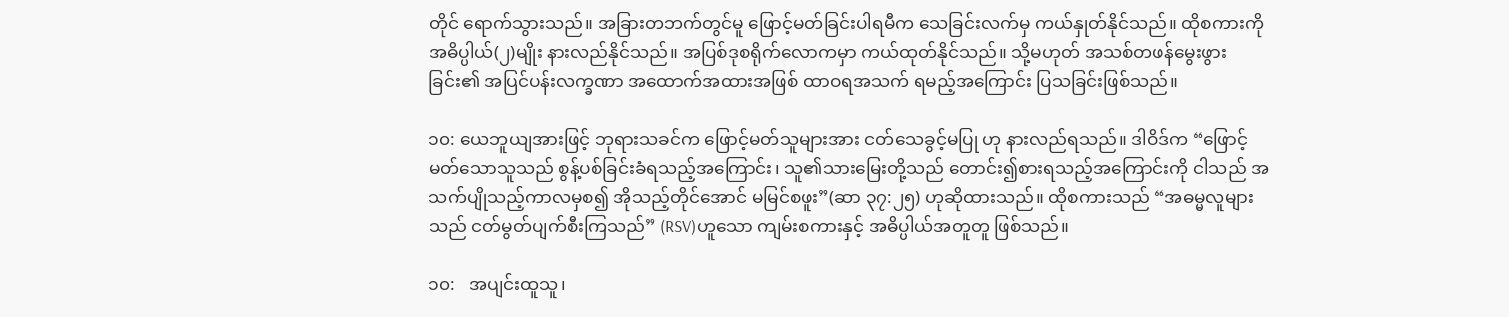တိုင် ရောက်သွားသည်။ အခြားတဘက်တွင်မူ ဖြောင့်မတ်ခြင်းပါရမီက သေခြင်းလက်မှ ကယ်နှုတ်နိုင်သည်။ ထိုစကားကို အဓိပ္ပါယ်(၂)မျိုး နားလည်နိုင်သည်။ အပြစ်ဒုစရိုက်လောကမှာ ကယ်ထုတ်နိုင်သည်။ သို့မဟုတ် အသစ်တဖန်မွေးဖွားခြင်း၏ အပြင်ပန်းလက္ခဏာ အထောက်အထားအဖြစ် ထာဝရအသက် ရမည့်အကြောင်း ပြသခြင်းဖြစ်သည်။

၁၀: ယေဘူယျအားဖြင့် ဘုရားသခင်က ဖြောင့်မတ်သူများအား ငတ်သေခွင့်မပြု ဟု နားလည်ရသည်။ ဒါဝိဒ်က “ဖြောင့်မတ်သောသူသည် စွန့်ပစ်ခြင်းခံရသည့်အကြောင်း၊ သူ၏သားမြေးတို့သည် တောင်း၍စားရသည့်အကြောင်းကို ငါသည် အသက်ပျိုသည့်ကာလမှစ၍ အိုသည့်တိုင်အောင် မမြင်စဖူး”(ဆာ ၃၇:၂၅) ဟုဆိုထားသည်။ ထိုစကားသည် “အဓမ္မလူများသည် ငတ်မွတ်ပျက်စီးကြသည်” (RSV)ဟူသော ကျမ်းစကားနှင့် အဓိပ္ပါယ်အတူတူ ဖြစ်သည်။

၁၀:   အပျင်းထူသူ၊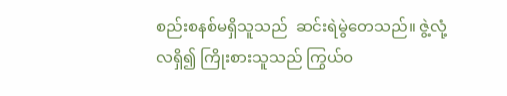စည်းစနစ်မရှိသူသည်  ဆင်းရဲမွဲတေသည်။ ဇွဲ့လုံ့လရှိ၍ ကြိုးစားသူသည် ကြွယ်ဝ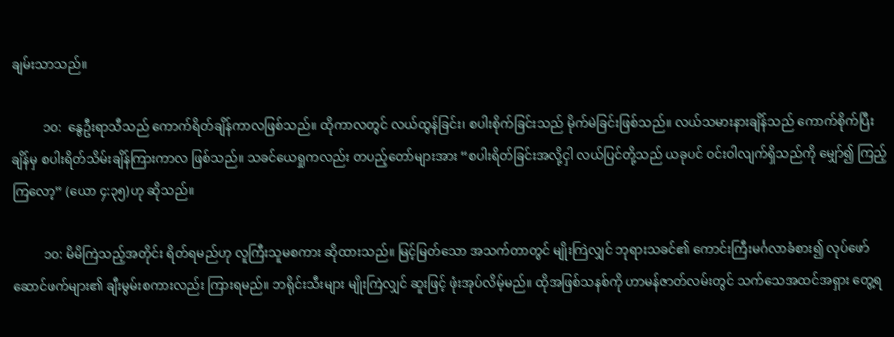ချမ်းသာသည်။

          ၁၀:  နွေဦးရာသီသည် ကောက်ရိတ်ချိန်ကာလဖြစ်သည်။ ထိုကာလတွင် လယ်ထွန်ခြင်း၊ စပါးစိုက်ခြင်းသည် မိုက်မဲခြင်းဖြစ်သည်။ လယ်သမားနားချိန်သည် ကောက်စိုက်ပြီးချိန်မှ စပါးရိတ်သိမ်းချိန်ကြားကာလ ဖြစ်သည်။ သခင်ယေရှုကလည်း တပည့်တော်များအား “စပါးရိတ်ခြင်းအလို့ငှါ လယ်ပြင်တို့သည် ယခုပင် ဝင်းဝါလျက်ရှိသည်ကို မျှော်၍ ကြည့်ကြလော့” (ယော ၄:၃၅)ဟု ဆိုသည်။

          ၁၀: မိမိကြဲသည့်အတိုင်း ရိတ်ရမည်ဟု လူကြီးသူမစကား ဆိုထားသည်။ မြင့်မြတ်သော အသက်တာတွင် မျိုးကြဲလျှင် ဘုရားသခင်၏ ကောင်းကြီးမင်္ဂလာခံစား၍ လုပ်ဖော်ဆောင်ဖက်များ၏ ချီးမွမ်းစကားလည်း ကြားရမည်။ ဘရိုင်းသီးများ မျိုးကြဲလျှင် ဆူးဖြင့် ဖုံးအုပ်လိမ့်မည်။ ထိုအဖြစ်သနစ်ကို ဟာမန်ဇာတ်လမ်းတွင် သက်သေအထင်အရှား တွေ့ရ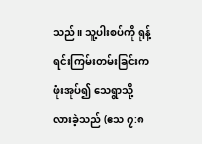သည်။ သူ့ပါးစပ်ကို ရုန့်ရင်းကြမ်းတမ်းခြင်းက ဖုံးအုပ်၍ သေရွာသို့ လားခဲ့သည် (ဧသ ၇:၈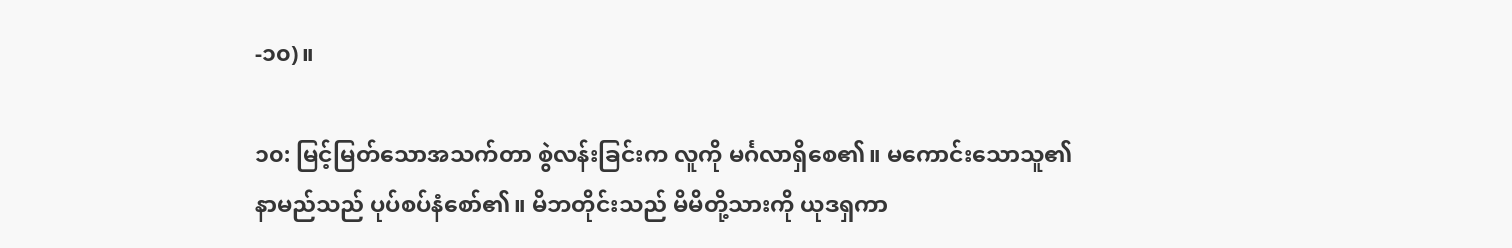-၁၀)။

၁၀: မြင့်မြတ်သောအသက်တာ စွဲလန်းခြင်းက လူကို မင်္ဂလာရှိစေ၏။ မကောင်းသောသူ၏ နာမည်သည် ပုပ်စပ်နံစော်၏။ မိဘတိုင်းသည် မိမိတို့သားကို ယုဒရှကာ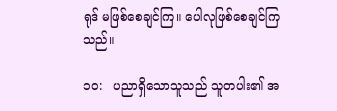ရုဒ် မဖြစ်စေချင်ကြ။ ပေါလုဖြစ်စေချင်ကြသည်။

၁၀:   ပညာရှိသောသူသည် သူတပါး၏ အ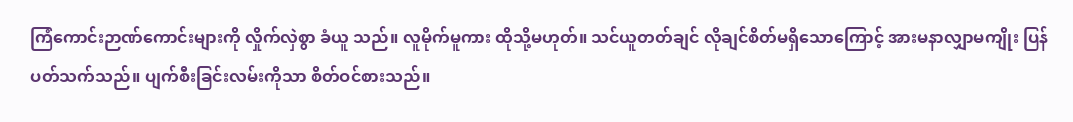ကြံကောင်းဉာဏ်ကောင်းများကို လှိုက်လှဲစွာ ခံယူ သည်။ လူမိုက်မူကား ထိုသို့မဟုတ်။ သင်ယူတတ်ချင် လိုချင်စိတ်မရှိသောကြောင့် အားမနာလျှာမကျိုး ပြန်ပတ်သက်သည်။ ပျက်စီးခြင်းလမ်းကိုသာ စိတ်ဝင်စားသည်။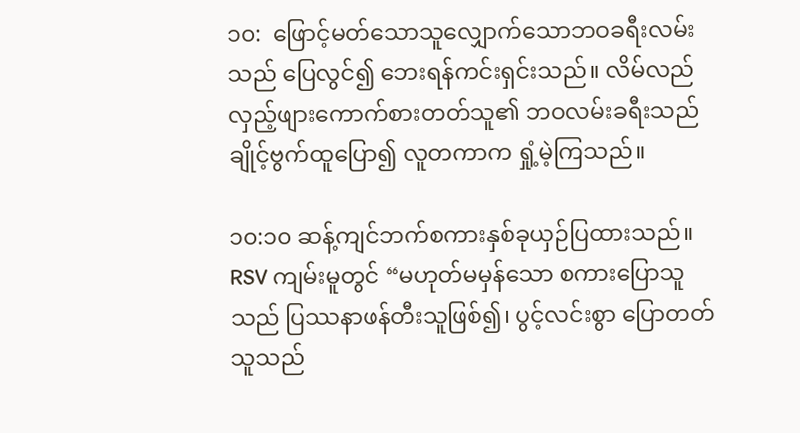၁၀:  ဖြောင့်မတ်သောသူလျှောက်သောဘဝခရီးလမ်းသည် ပြေလွင်၍ ဘေးရန်ကင်းရှင်းသည်။ လိမ်လည်လှည့်ဖျားကောက်စားတတ်သူ၏ ဘဝလမ်းခရီးသည် ချိုင့်ဗွက်ထူပြော၍ လူတကာက ရှုံ့မဲ့ကြသည်။

၁၀:၁၀ ဆန့်ကျင်ဘက်စကားနှစ်ခုယှဉ်ပြထားသည်။ RSV ကျမ်းမူတွင် “မဟုတ်မမှန်သော စကားပြောသူသည် ပြဿနာဖန်တီးသူဖြစ်၍၊ ပွင့်လင်းစွာ ပြောတတ်သူသည်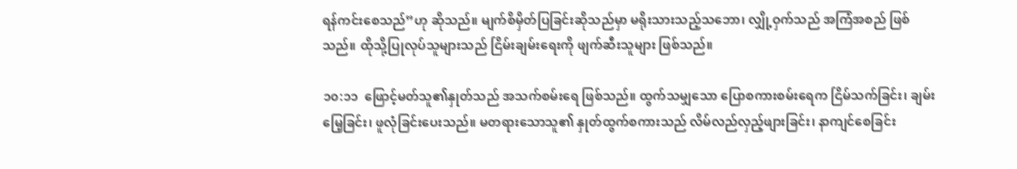ရန်ကင်းစေသည်”ဟု ဆိုသည်။ မျက်စိမှိတ်ပြခြင်းဆိုသည်မှာ မရိုးသားသည့်သဘော၊ လျှို့ဝှက်သည် အကြံအစည် ဖြစ်သည်။ ထိုသို့ပြုလုပ်သူများသည် ငြိမ်းချမ်းရေးကို ဖျက်ဆီးသူများ ဖြစ်သည်။

၁၀:၁၁  ဖြောင့်မတ်သူ၏နှုတ်သည် အသက်စမ်းရေ ဖြစ်သည်။ ထွက်သမျှသော ပြောစကားစမ်းရေက ငြိမ်သက်ခြင်း၊ ချမ်းမြေ့ခြင်း၊ ဖူလုံခြင်းပေးသည်။ မတရားသောသူ၏ နှုတ်ထွက်စကားသည် လိမ်လည်လှည့်ဖျားခြင်း၊ နာကျင်စေခြင်း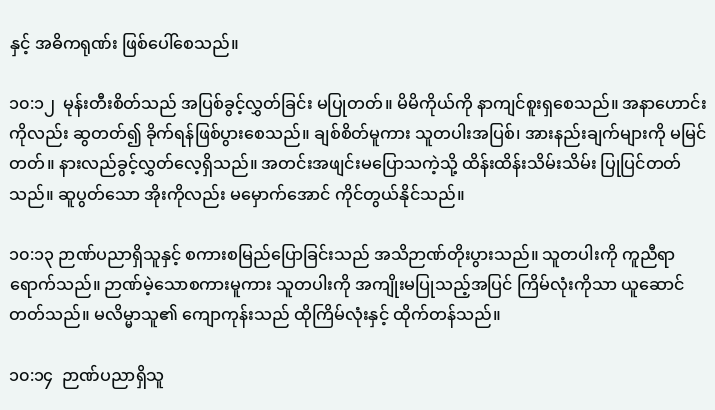နှင့် အဓိကရုဏ်း ဖြစ်ပေါ်စေသည်။

၁၀:၁၂  မုန်းတီးစိတ်သည် အပြစ်ခွင့်လွှတ်ခြင်း မပြုတတ်။ မိမိကိုယ်ကို နာကျင်စူးရှစေသည်။ အနာဟောင်းကိုလည်း ဆွတတ်၍ ခိုက်ရန်ဖြစ်ပွားစေသည်။ ချစ်စိတ်မူကား သူတပါးအပြစ်၊ အားနည်းချက်များကို မမြင်တတ်။ နားလည်ခွင့်လွှတ်လေ့ရှိသည်။ အတင်းအဖျင်းမပြောသကဲ့သို့ ထိန်းထိန်းသိမ်းသိမ်း ပြုပြင်တတ်သည်။ ဆူပွတ်သော အိုးကိုလည်း မမှောက်အောင် ကိုင်တွယ်နိုင်သည်။

၁၀:၁၃ ဉာဏ်ပညာရှိသူနှင့် စကားစမြည်ပြောခြင်းသည် အသိဉာဏ်တိုးပွားသည်။ သူတပါးကို ကူညီရာရောက်သည်။ ဉာဏ်မဲ့သောစကားမူကား သူတပါးကို အကျိုးမပြုသည့်အပြင် ကြိမ်လုံးကိုသာ ယူဆောင်တတ်သည်။ မလိမ္မာသူ၏ ကျောကုန်းသည် ထိုကြိမ်လုံးနှင့် ထိုက်တန်သည်။

၁၀:၁၄  ဉာဏ်ပညာရှိသူ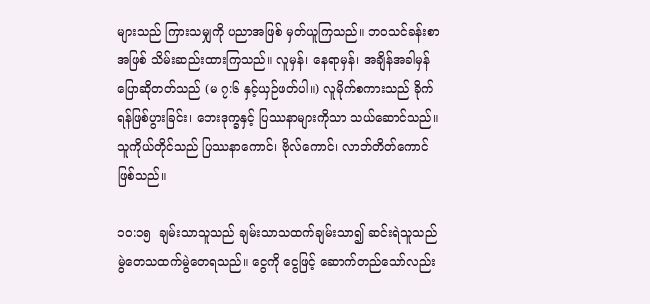များသည် ကြားသမျှကို ပညာအဖြစ် မှတ်ယူကြသည်။ ဘဝသင်ခန်းစာအဖြစ် သိမ်းဆည်းထားကြသည်။ လူမှန်၊ နေရာမှန်၊ အချိန်အခါမှန် ပြောဆိုတတ်သည် (မ ၇:၆ နှင့်ယှဉ်ဖတ်ပါ။) လူမိုက်စကားသည် ခိုက်ရန်ဖြစ်ပွားခြင်း၊ ဘေးဒုက္ခနှင့် ပြဿနာများကိုသာ သယ်ဆောင်သည်။ သူကိုယ်တိုင်သည် ပြဿနာကောင်၊ ဗိုလ်ကောင်၊ လာဘ်တိတ်ကောင် ဖြစ်သည်။

၁၀:၁၅  ချမ်းသာသူသည် ချမ်းသာသထက်ချမ်းသာ၍ ဆင်းရဲသူသည် မွဲတေသထက်မွဲတေရသည်။ ငွေကို ငွေဖြင့် ဆောက်တည်သော်လည်း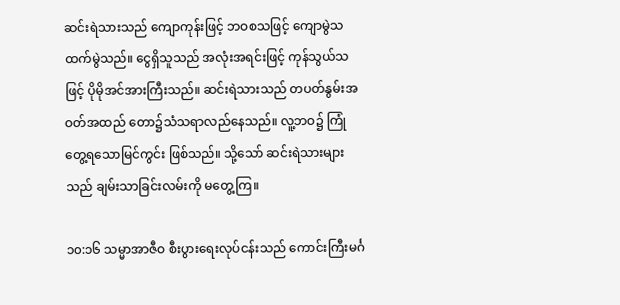ဆင်းရဲသားသည် ကျောကုန်းဖြင့် ဘဝစသဖြင့် ကျောမွဲသထက်မွဲသည်။ ငွေရှိသူသည် အလုံးအရင်းဖြင့် ကုန်သွယ်သဖြင့် ပိုမိုအင်အားကြီးသည်။ ဆင်းရဲသားသည် တပတ်နွမ်းအဝတ်အထည် တော၌သံသရာလည်နေသည်။ လူ့ဘဝ၌ ကြုံတွေ့ရသောမြင်ကွင်း ဖြစ်သည်။ သို့သော် ဆင်းရဲသားများသည် ချမ်းသာခြင်းလမ်းကို မတွေ့ကြ။

၁၀:၁၆ သမ္မာအာဇီဝ စီးပွားရေးလုပ်ငန်းသည် ကောင်းကြီးမင်္ဂ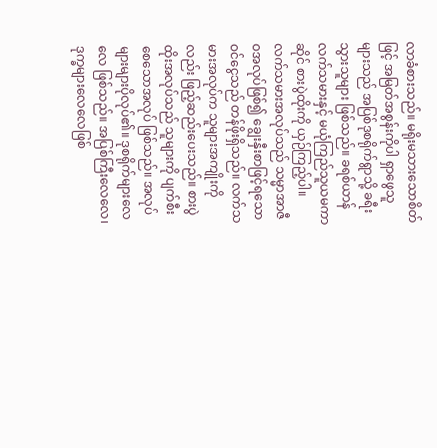လာခံစားသည်။ မရိုးမသားသောစိတ်ဖြင့် အမြတ်အစွန်းကိုပါ ရှာဖွေသူများသည် အပြစ်ဒုစရိုက်ရွာသို့ ခရီးသွားသူများ ဖြစ်သည်။ ခရစ်ယာန်လက်သမားနှင့် မယုံကြည်သူယမကာဆိုင် စားပွဲထိုးကို ယှဉ်ကြည့်ပါ။ လက်သမားအလုပ်သည် သမ္မာအာဇီဝအလုပ်ဖြစ်၍ ချွေးနှီးစာဖြင့်ရသော ဝင်ငွေသည် တန်ဖိုးရှိသည်။ လက်သမားအလုပ်က သူများအကျိုးကိုလည်း ဖြည့်ဆည်းပေးသည်။ စားပွဲထိုးအလုပ်သည် သူများကို ပျက်စီးစေသောအလုပ် ဖြစ်သည်။ အလုပ်များများပိုလုပ်၏။ ဒုစရိုက်များလေလေ ဖြစ်သည်။ အပြစ်ကြီးလေလေ၊ ဒုက္ခများလေလေဖြစ်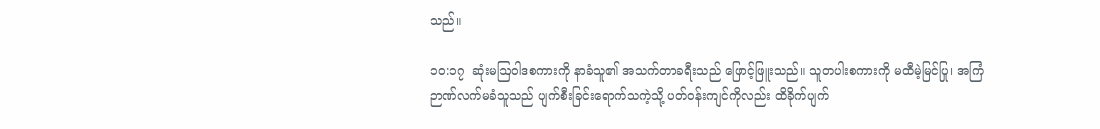သည်။

၁၀:၁၇  ဆုံးမဩဝါဒစကားကို နာခံသူ၏ အသက်တာခရီးသည် ဖြောင့်ဖြူးသည်။ သူတပါးစကားကို မထီမဲ့မြင်ပြု၊ အကြံဉာဏ်လက်မခံသူသည် ပျက်စီးခြင်းရောက်သကဲ့သို့ ပတ်ဝန်းကျင်ကိုလည်း ထိခိုက်ပျက်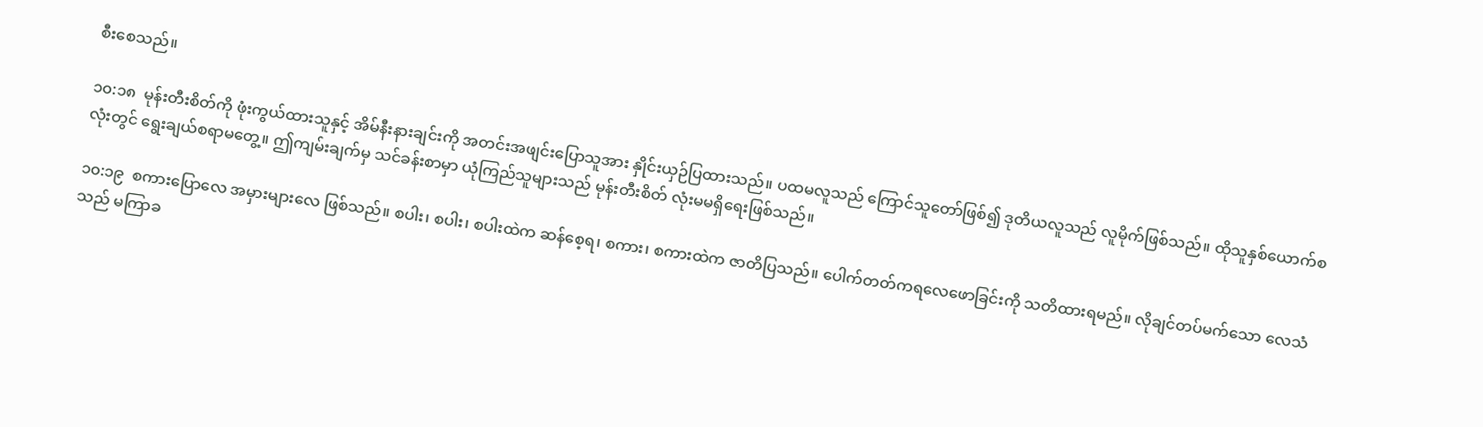စီးစေသည်။

၁၀:၁၈  မုန်းတီးစိတ်ကို ဖုံးကွယ်ထားသူနှင့် အိမ်နီးနားချင်းကို အတင်းအဖျင်းပြောသူအား နှိုင်းယှဉ်ပြထားသည်။ ပထမလူသည် ကြောင်သူတော်ဖြစ်၍ ဒုတိယလူသည် လူမိုက်ဖြစ်သည်။ ထိုသူနှစ်ယောက်စလုံးတွင် ရွေးချယ်စရာမတွေ့။ ဤကျမ်းချက်မှ သင်ခန်းစာမှာ ယုံကြည်သူများသည် မုန်းတီးစိတ် လုံးမမရှိရေးဖြစ်သည်။

၁၀:၁၉  စကားပြောလေ အမှားများလေ ဖြစ်သည်။ စပါး၊ စပါး၊ စပါးထဲက ဆန်စေ့ရ၊ စကား၊ စကားထဲက ဇာတိပြသည်။ ပေါက်တတ်ကရလေဖောခြင်းကို သတိထားရမည်။ လိုချင်တပ်မက်သော လေသံသည် မကြာခ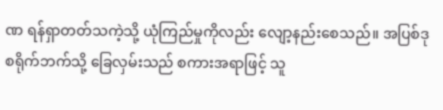ဏ ရန်ရှာတတ်သကဲ့သို့ ယုံကြည်မှုကိုလည်း လျော့နည်းစေသည်။ အပြစ်ဒုစရိုက်ဘက်သို့ ခြေလှမ်းသည် စကားအရာဖြင့် သူ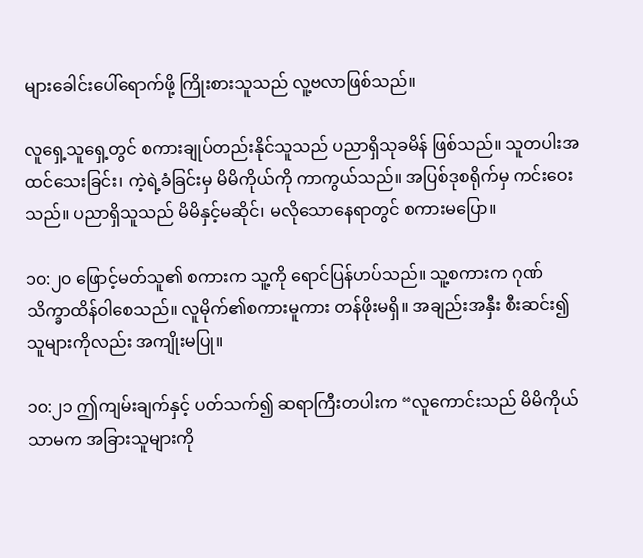များခေါင်းပေါ်ရောက်ဖို့ ကြိုးစားသူသည် လူ့ဗလာဖြစ်သည်။

လူရှေ့သူရှေ့တွင် စကားချုပ်တည်းနိုင်သူသည် ပညာရှိသုခမိန် ဖြစ်သည်။ သူတပါးအထင်သေးခြင်း၊ ကဲ့ရဲ့ခံခြင်းမှ မိမိကိုယ်ကို ကာကွယ်သည်။ အပြစ်ဒုစရိုက်မှ ကင်းဝေးသည်။ ပညာရှိသူသည် မိမိနှင့်မဆိုင်၊ မလိုသောနေရာတွင် စကားမပြော။

၁၀:၂၀ ဖြောင့်မတ်သူ၏ စကားက သူ့ကို ရောင်ပြန်ဟပ်သည်။ သူ့စကားက ဂုဏ်သိက္ခာထိန်ဝါစေသည်။ လူမိုက်၏စကားမူကား တန်ဖိုးမရှိ။ အချည်းအနှီး စီးဆင်း၍ သူများကိုလည်း အကျိုးမပြု။

၁၀:၂၁ ဤကျမ်းချက်နှင့် ပတ်သက်၍ ဆရာကြီးတပါးက “လူကောင်းသည် မိမိကိုယ်သာမက အခြားသူများကို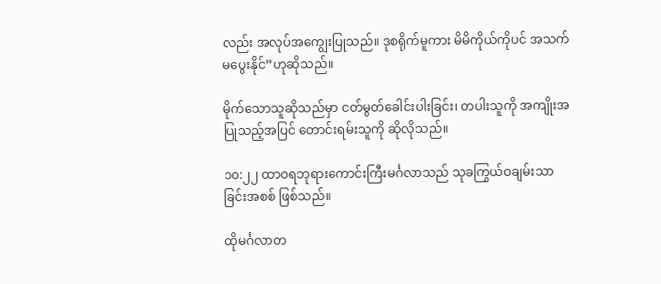လည်း အလုပ်အကျွေးပြုသည်။ ဒုစရိုက်မူကား မိမိကိုယ်ကိုပင် အသက်မပွေးနိုင်”ဟုဆိုသည်။

မိုက်သောသူဆိုသည်မှာ ငတ်မွတ်ခေါင်းပါးခြင်း၊ တပါးသူကို အကျိုးအပြုသည့်အပြင် တောင်းရမ်းသူကို ဆိုလိုသည်။

၁၀:၂၂ ထာဝရဘုရားကောင်းကြီးမင်္ဂလာသည် သုခကြွယ်ဝချမ်းသာခြင်းအစစ် ဖြစ်သည်။

ထိုမင်္ဂလာတ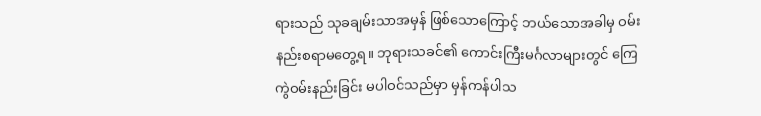ရားသည် သုခချမ်းသာအမှန် ဖြစ်သောကြောင့် ဘယ်သောအခါမှ ဝမ်းနည်းစရာမတွေ့ရ။ ဘုရားသခင်၏ ကောင်းကြီးမင်္ဂလာများတွင် ကြေကွဲဝမ်းနည်းခြင်း မပါဝင်သည်မှာ မှန်ကန်ပါသ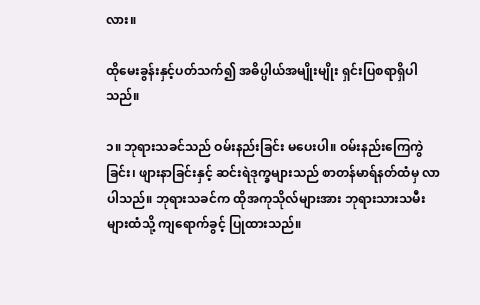လား။

ထိုမေးခွန်းနှင့်ပတ်သက်၍ အဓိပ္ပါယ်အမျိုးမျိုး ရှင်းပြစရာရှိပါသည်။

၁။ ဘုရားသခင်သည် ဝမ်းနည်းခြင်း မပေးပါ။ ဝမ်းနည်းကြေကွဲခြင်း၊ ဖျားနာခြင်းနှင့် ဆင်းရဲဒုက္ခများသည် စာတန်မာရ်နတ်ထံမှ လာပါသည်။ ဘုရားသခင်က ထိုအကုသိုလ်များအား ဘုရားသားသမီးများထံသို့ ကျရောက်ခွင့် ပြုထားသည်။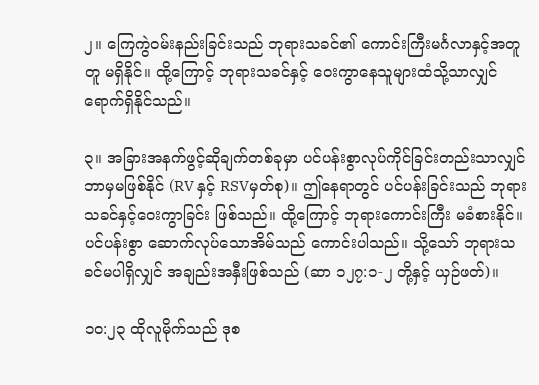၂။ ကြေကွဲဝမ်းနည်းခြင်းသည် ဘုရားသခင်၏ ကောင်းကြီးမင်္ဂလာနှင့်အတူတူ မရှိနိုင်။ ထို့ကြောင့် ဘုရားသခင်နှင့် ဝေးကွာနေသူများထံသို့သာလျှင် ရောက်ရှိနိုင်သည်။

၃။ အခြားအနက်ဖွင့်ဆိုချက်တစ်ခုမှာ ပင်ပန်းစွာလုပ်ကိုင်ခြင်းတည်းသာလျှင် ဘာမှမဖြစ်နိုင် (RV နှင့် RSVမှတ်စု)။ ဤနေရာတွင် ပင်ပန်းခြင်းသည် ဘုရားသခင်နှင့်ဝေးကွာခြင်း ဖြစ်သည်။ ထို့ကြောင့် ဘုရားကောင်းကြီး မခံစားနိုင်။ ပင်ပန်းစွာ ဆောက်လုပ်သောအိမ်သည် ကောင်းပါသည်။ သို့သော် ဘုရားသခင်မပါရှိလျှင် အချည်းအနှီးဖြစ်သည် (ဆာ ၁၂၇:၁-၂ တို့နှင့် ယှဉ်ဖတ်)။

၁၀:၂၃ ထိုလူမိုက်သည် ဒုစ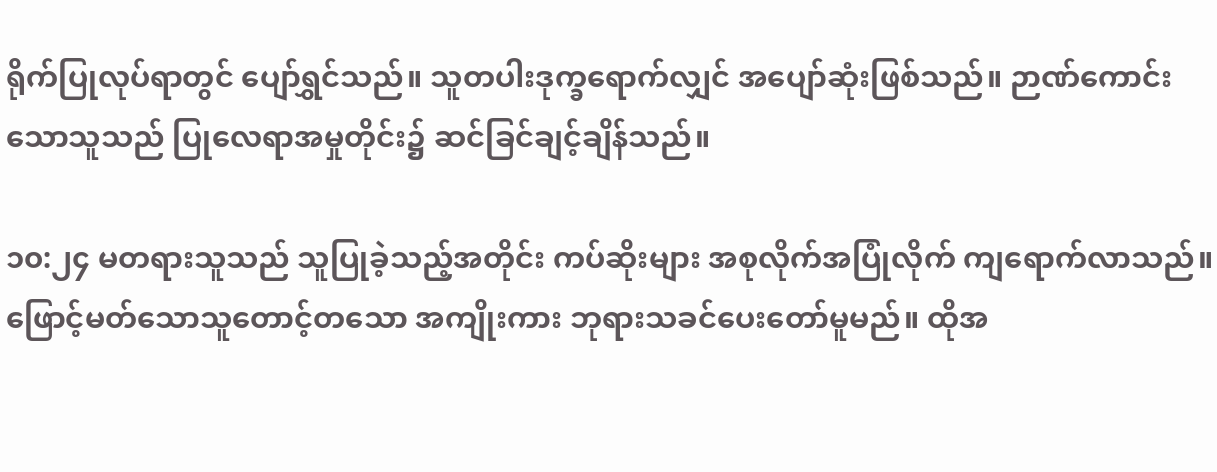ရိုက်ပြုလုပ်ရာတွင် ပျော်ရွှင်သည်။ သူတပါးဒုက္ခရောက်လျှင် အပျော်ဆုံးဖြစ်သည်။ ဉာဏ်ကောင်းသောသူသည် ပြုလေရာအမှုတိုင်း၌ ဆင်ခြင်ချင့်ချိန်သည်။

၁၀:၂၄ မတရားသူသည် သူပြုခဲ့သည့်အတိုင်း ကပ်ဆိုးများ အစုလိုက်အပြုံလိုက် ကျရောက်လာသည်။ ဖြောင့်မတ်သောသူတောင့်တသော အကျိုးကား ဘုရားသခင်ပေးတော်မူမည်။ ထိုအ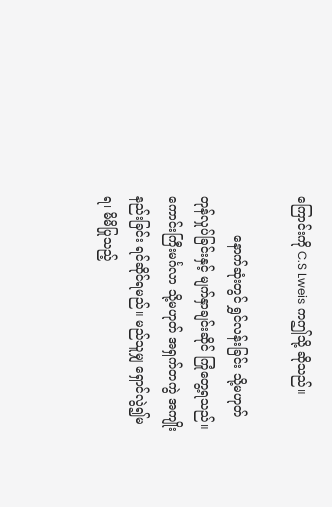ကြောင်းကို C.S Lweis ကဤသို့ ဆိုသည်။

          နောက်ဆုံးတွင် ရွှင်လန်းခြင်း သို့မဟုတ် တုန်လှုပ်ခြင်းနှင့် မျက်နှာချင်းဆိုင် ကြုံတွေ့ရသည်။ ကောင်းကြီးမင်္ဂလာ သို့မဟုတ် အရှက်တကွဲ အကျိုးနည်းခြင်း ရင်ဆိုင်ရမည်။ မည်သူမျှ ရှောင်လွဲ၍မရ၊ မိမိပြုသည့်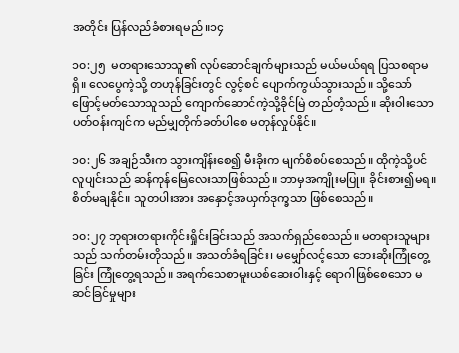အတိုင်း ပြန်လည်ခံစားရမည်။၁၄

၁၀:၂၅  မတရားသောသူ၏ လုပ်ဆောင်ချက်များသည် မယ်မယ်ရရ ပြသစရာမရှိ။ လေပွေကဲ့သို့ တဟုန်ခြင်းတွင် လွင့်စင် ပျောက်ကွယ်သွားသည်။ သို့သော် ဖြောင့်မတ်သောသူသည် ကျောက်ဆောင်ကဲ့သို့ခိုင်မြဲ တည်တံ့သည်။ ဆိုးဝါးသော ပတ်ဝန်းကျင်က မည်မျှတိုက်ခတ်ပါစေ မတုန်လှုပ်နိုင်။

၁၀:၂၆ အချဉ်သီးက သွားကျိန်းစေ၍ မီးခိုးက မျက်စိစပ်စေသည်။ ထိုကဲ့သို့ပင် လူပျင်းသည် ဆန်ကုန်မြေလေးသာဖြစ်သည်။ ဘာမှအကျိုးမပြု။ ခိုင်းစား၍မရ။ စိတ်မချနိုင်။ သူတပါးအား အနှောင့်အယှက်ဒုက္ခသာ ဖြစ်စေသည်။

၁၀:၂၇ ဘုရားတရားကိုင်းရှိုင်းခြင်းသည် အသက်ရှည်စေသည်။ မတရားသူများသည် သက်တမ်းတိုသည်။ အသတ်ခံရခြင်း၊ မမျှော်လင့်သော ဘေးဆိုးကြုံတွေ့ခြင်း ကြုံတွေ့ရသည်။ အရက်သေစာမူးယစ်ဆေးဝါးနှင့် ရောဂါဖြစ်စေသော မဆင်ခြင်မှုများ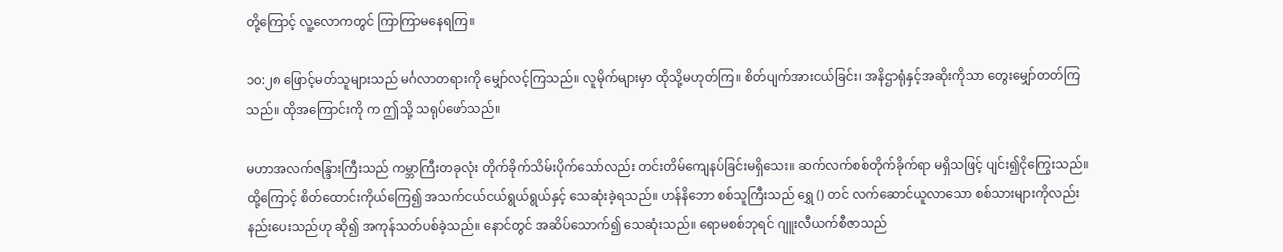တို့ကြောင့် လူ့လောကတွင် ကြာကြာမနေရကြ။

၁၀:၂၈ ဖြောင့်မတ်သူများသည် မင်္ဂလာတရားကို မျှော်လင့်ကြသည်။ လူမိုက်များမှာ ထိုသို့မဟုတ်ကြ။ စိတ်ပျက်အားငယ်ခြင်း၊ အနိဌာရုံနှင့်အဆိုးကိုသာ တွေးမျှော်တတ်ကြသည်။ ထိုအကြောင်းကို က ဤသို့ သရုပ်ဖော်သည်။

မဟာအလက်ဇန္ဒြားကြီးသည် ကမ္ဘာကြီးတခုလုံး တိုက်ခိုက်သိမ်းပိုက်သော်လည်း တင်းတိမ်ကျေနပ်ခြင်းမရှိသေး။ ဆက်လက်စစ်တိုက်ခိုက်ရာ မရှိသဖြင့် ပျင်း၍ငိုကြွေးသည်။ ထို့ကြောင့် စိတ်ထောင်းကိုယ်ကြေ၍ အသက်ငယ်ငယ်ရွယ်ရွယ်နှင့် သေဆုံးခဲ့ရသည်။ ဟန်နိဘော စစ်သူကြီးသည် ရွှေ () တင် လက်ဆောင်ယူလာသော စစ်သားများကိုလည်း နည်းပေးသည်ဟု ဆို၍ အကုန်သတ်ပစ်ခဲ့သည်။ နောင်တွင် အဆိပ်သောက်၍ သေဆုံးသည်။ ရောမစစ်ဘုရင် ဂျူးလီယက်စီဇာသည်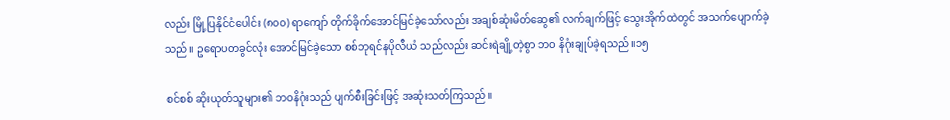လည်း မြို့ပြနိုင်ငံပေါင်း (၈၀၀) ရာကျော် တိုက်ခိုက်အောင်မြင်ခဲ့သော်လည်း အချစ်ဆုံးမိတ်ဆွေ၏ လက်ချက်ဖြင့် သွေးအိုက်ထဲတွင် အသက်ပျောက်ခဲ့သည်။ ဥရောပတခွင်လုံး အောင်မြင်ခဲ့သော စစ်ဘုရင်နပိုလီယံ သည်လည်း ဆင်းရဲချို့တဲ့စွာ ဘဝ နိဂုံးချုပ်ခဲ့ရသည်။၁၅

စင်စစ် ဆိုးယုတ်သူများ၏ ဘဝနိဂုံးသည် ပျက်စီးခြင်းဖြင့် အဆုံးသတ်ကြသည်။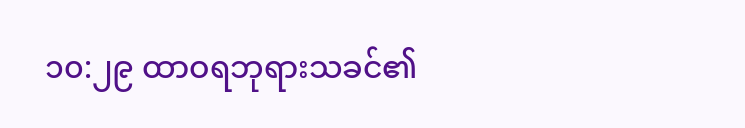၁၀:၂၉ ထာဝရဘုရားသခင်၏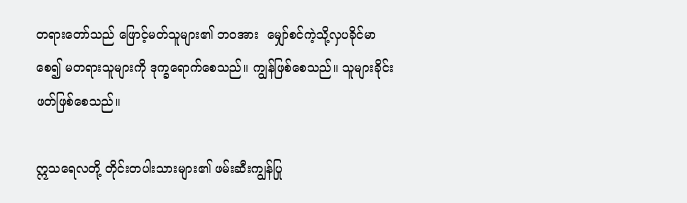တရားတော်သည် ဖြောင့်မတ်သူများ၏ ဘဝအား  မျှော်စင်ကဲ့သို့လှပခိုင်မာစေ၍ မတရားသူများကို ဒုက္ခရောက်စေသည်။ ကျွန်ဖြစ်စေသည်။ သူများခိုင်းဖတ်ဖြစ်စေသည်။

ဣသရေလတို့ တိုင်းတပါးသားများ၏ ဖမ်းဆီးကျွန်ပြု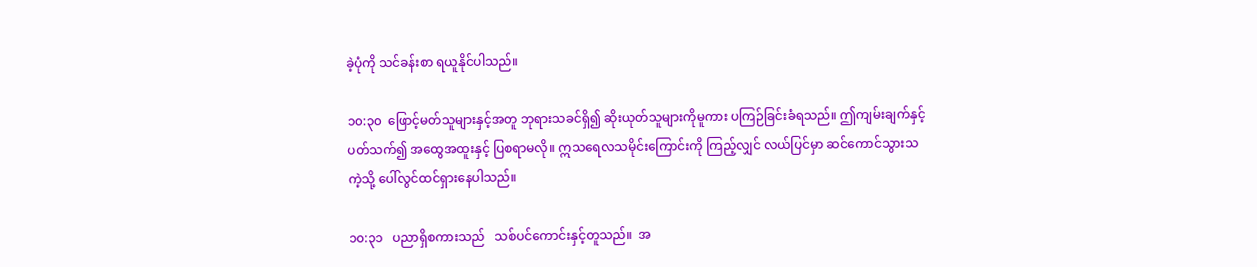ခဲ့ပုံကို သင်ခန်းစာ ရယူနိုင်ပါသည်။

၁၀:၃၀  ဖြောင့်မတ်သူများနှင့်အတူ ဘုရားသခင်ရှိ၍ ဆိုးယုတ်သူများကိုမူကား ပကြဉ်ခြင်းခံရသည်။ ဤကျမ်းချက်နှင့်ပတ်သက်၍ အထွေအထူးနှင့် ပြစရာမလို။ ဣသရေလသမိုင်းကြောင်းကို ကြည့်လျှင် လယ်ပြင်မှာ ဆင်ကောင်သွားသကဲ့သို့ ပေါ်လွင်ထင်ရှားနေပါသည်။

၁၀:၃၁   ပညာရှိစကားသည်   သစ်ပင်ကောင်းနှင့်တူသည်။  အ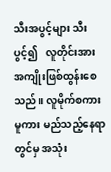သီးအပွင့်များ သီးပွင့်၍   လူတိုင်းအား အကျိုးဖြစ်ထွန်းစေသည်။ လူမိုက်စကားမူကား မည်သည့်နေရာတွင်မှ အသုံး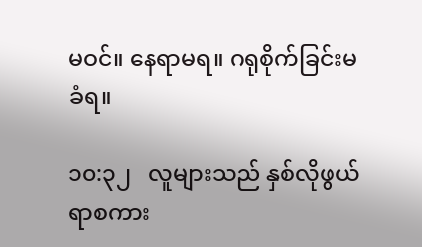မဝင်။ နေရာမရ။ ဂရုစိုက်ခြင်းမခံရ။

၁၀:၃၂   လူများသည် နှစ်လိုဖွယ်ရာစကား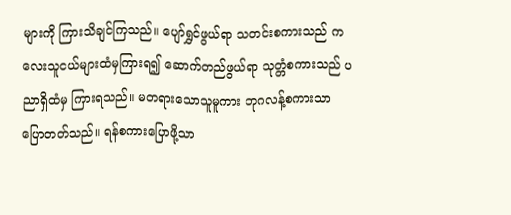များကို ကြားသိချင်ကြသည်။ ပျော်ရွှင်ဖွယ်ရာ သတင်းစကားသည် ကလေးသူငယ်များထံမှကြားရ၍ ဆောက်တည်ဖွယ်ရာ သုတ္တံစကားသည် ပညာရှိထံမှ ကြားရသည်။ မတရားသောသူမူကား ဘုဂလန့်စကားသာ ပြောတတ်သည်။ ရန်စကားပြောဖို့သာ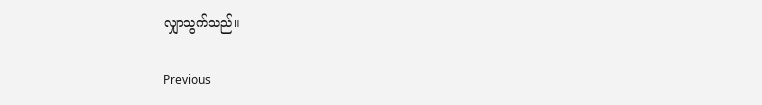လျှာသွက်သည်။

Previous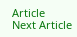Article
Next Article